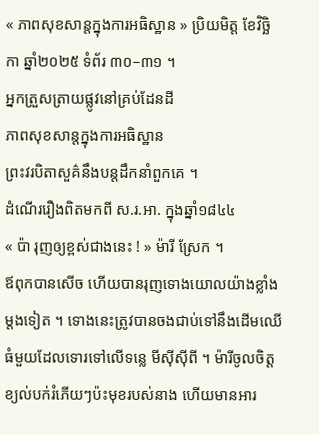« ភាពសុខសាន្តក្នុងការអធិស្ឋាន » ប្រិយមិត្ត ខែវិច្ឆិកា ឆ្នាំ២០២៥ ទំព័រ ៣០–៣១ ។
អ្នកត្រួសត្រាយផ្លូវនៅគ្រប់ដែនដី
ភាពសុខសាន្តក្នុងការអធិស្ឋាន
ព្រះវរបិតាសួគ៌នឹងបន្តដឹកនាំពួកគេ ។
ដំណើររឿងពិតមកពី ស.រ.អា. ក្នុងឆ្នាំ១៨៤៤
« ប៉ា រុញឲ្យខ្ពស់ជាងនេះ ! » ម៉ារី ស្រែក ។
ឪពុកបានសើច ហើយបានរុញទោងយោលយ៉ាងខ្លាំងម្តងទៀត ។ ទោងនេះត្រូវបានចងជាប់ទៅនឹងដើមឈើធំមួយដែលទោរទៅលើទន្លេ មីស៊ីស៊ីពី ។ ម៉ារីចូលចិត្តខ្យល់បក់រំភើយៗប៉ះមុខរបស់នាង ហើយមានអារ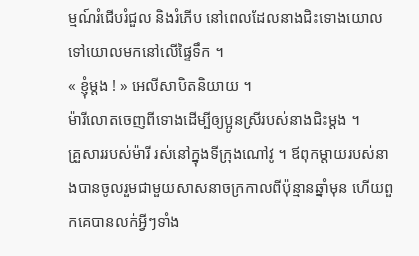ម្មណ៍រំជើបរំជួល និងរំភើប នៅពេលដែលនាងជិះទោងយោលទៅយោលមកនៅលើផ្ទៃទឹក ។
« ខ្ញុំម្តង ! » អេលីសាបិតនិយាយ ។
ម៉ារីលោតចេញពីទោងដើម្បីឲ្យប្អូនស្រីរបស់នាងជិះម្តង ។
គ្រួសាររបស់ម៉ារី រស់នៅក្នុងទីក្រុងណៅវូ ។ ឪពុកម្តាយរបស់នាងបានចូលរួមជាមួយសាសនាចក្រកាលពីប៉ុន្មានឆ្នាំមុន ហើយពួកគេបានលក់អ្វីៗទាំង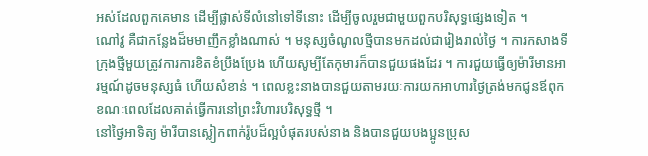អស់ដែលពួកគេមាន ដើម្បីផ្លាស់ទីលំនៅទៅទីនោះ ដើម្បីចូលរួមជាមួយពួកបរិសុទ្ធផ្សេងទៀត ។
ណៅវូ គឺជាកន្លែងដ៏មមាញឹកខ្លាំងណាស់ ។ មនុស្សចំណូលថ្មីបានមកដល់ជារៀងរាល់ថ្ងៃ ។ ការកសាងទីក្រុងថ្មីមួយត្រូវការការខិតខំប្រឹងប្រែង ហើយសូម្បីតែកុមារក៏បានជួយផងដែរ ។ ការជួយធ្វើឲ្យម៉ារីមានអារម្មណ៍ដូចមនុស្សធំ ហើយសំខាន់ ។ ពេលខ្លះនាងបានជួយតាមរយៈការយកអាហារថ្ងៃត្រង់មកជូនឪពុក ខណៈពេលដែលគាត់ធ្វើការនៅព្រះវិហារបរិសុទ្ធថ្មី ។
នៅថ្ងៃអាទិត្យ ម៉ារីបានស្លៀកពាក់រ៉ូបដ៏ល្អបំផុតរបស់នាង និងបានជួយបងប្អូនប្រុស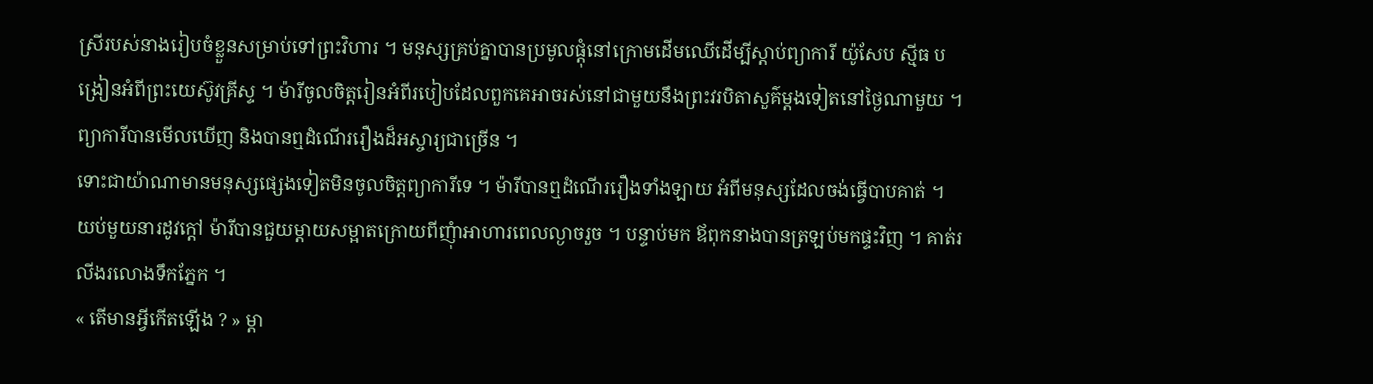ស្រីរបស់នាងរៀបចំខ្លួនសម្រាប់ទៅព្រះវិហារ ។ មនុស្សគ្រប់គ្នាបានប្រមូលផ្តុំនៅក្រោមដើមឈើដើម្បីស្តាប់ព្យាការី យ៉ូសែប ស្មីធ បង្រៀនអំពីព្រះយេស៊ូវគ្រីស្ទ ។ ម៉ារីចូលចិត្តរៀនអំពីរបៀបដែលពួកគេអាចរស់នៅជាមួយនឹងព្រះវរបិតាសួគ៌ម្តងទៀតនៅថ្ងៃណាមួយ ។ ព្យាការីបានមើលឃើញ និងបានឮដំណើររឿងដ៏អស្ចារ្យជាច្រើន ។
ទោះជាយ៉ាណាមានមនុស្សផ្សេងទៀតមិនចូលចិត្តព្យាការីទេ ។ ម៉ារីបានឮដំណើររឿងទាំងឡាយ អំពីមនុស្សដែលចង់ធ្វើបាបគាត់ ។
យប់មួយនារដូវក្តៅ ម៉ារីបានជួយម្តាយសម្អាតក្រោយពីញុំាអាហារពេលល្ងាចរួច ។ បន្ទាប់មក ឪពុកនាងបានត្រឡប់មកផ្ទះវិញ ។ គាត់រលីងរលោងទឹកភ្នែក ។
« តើមានអ្វីកើតឡើង ? » ម្តា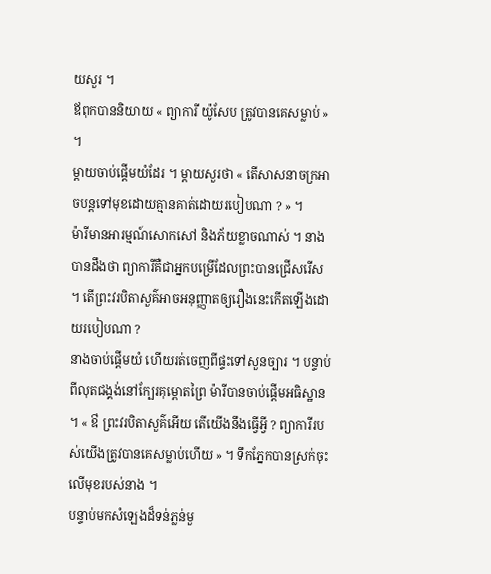យសួរ ។
ឪពុកបាននិយាយ « ព្យាការី យ៉ូសែប ត្រូវបានគេសម្លាប់ » ។
ម្តាយចាប់ផ្តើមយំដែរ ។ ម្តាយសួរថា « តើសាសនាចក្រអាចបន្តទៅមុខដោយគ្មានគាត់ដោយរបៀបណា ? » ។
ម៉ារីមានអារម្មណ៍សោកសៅ និងភ័យខ្លាចណាស់ ។ នាងបានដឹងថា ព្យាការីគឺជាអ្នកបម្រើដែលព្រះបានជ្រើសរើស ។ តើព្រះវរបិតាសួគ៌អាចអនុញ្ញាតឲ្យរឿងនេះកើតឡើងដោយរបៀបណា ?
នាងចាប់ផ្តើមយំ ហើយរត់ចេញពីផ្ទះទៅសួនច្បារ ។ បន្ទាប់ពីលុតជង្គង់នៅក្បែរគុម្ពោតព្រៃ ម៉ារីបានចាប់ផ្តើមអធិស្ឋាន ។ « ឳ ព្រះវរបិតាសួគ៌អើយ តើយើងនឹងធ្វើអ្វី ? ព្យាការីរបស់យើងត្រូវបានគេសម្លាប់ហើយ » ។ ទឹកភ្នែកបានស្រក់ចុះលើមុខរបស់នាង ។
បន្ទាប់មកសំឡេងដ៏ទន់ភ្លន់មួ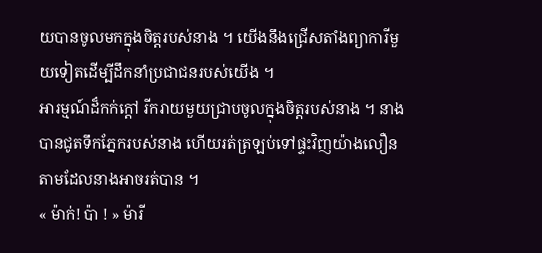យបានចូលមកក្នុងចិត្តរបស់នាង ។ យើងនឹងជ្រើសតាំងព្យាការីមួយទៀតដើម្បីដឹកនាំប្រជាជនរបស់យើង ។
អារម្មណ៍ដ៏កក់ក្ដៅ រីករាយមួយជ្រាបចូលក្នុងចិត្តរបស់នាង ។ នាងបានជូតទឹកភ្នែករបស់នាង ហើយរត់ត្រឡប់ទៅផ្ទះវិញយ៉ាងលឿនតាមដែលនាងអាចរត់បាន ។
« ម៉ាក់! ប៉ា ! » ម៉ារី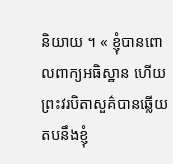និយាយ ។ « ខ្ញុំបានពោលពាក្យអធិស្ឋាន ហើយព្រះវរបិតាសួគ៌បានឆ្លើយតបនឹងខ្ញុំ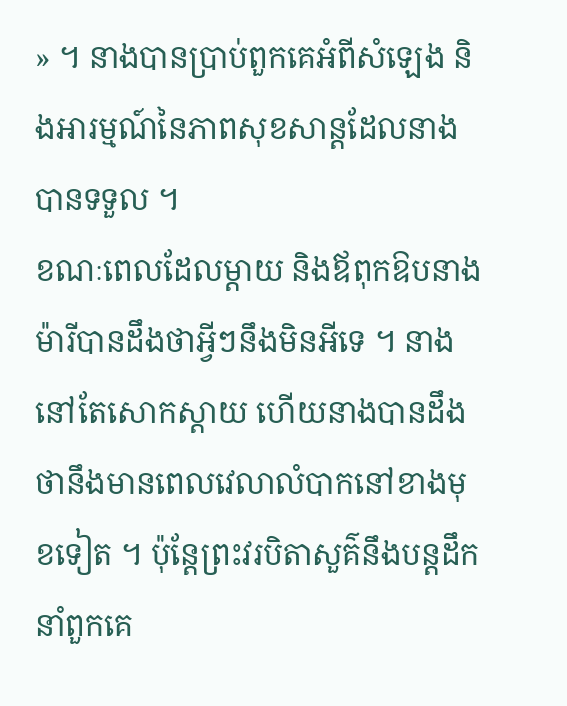» ។ នាងបានប្រាប់ពួកគេអំពីសំឡេង និងអារម្មណ៍នៃភាពសុខសាន្តដែលនាងបានទទួល ។
ខណៈពេលដែលម្តាយ និងឪពុកឱបនាង ម៉ារីបានដឹងថាអ្វីៗនឹងមិនអីទេ ។ នាងនៅតែសោកស្តាយ ហើយនាងបានដឹងថានឹងមានពេលវេលាលំបាកនៅខាងមុខទៀត ។ ប៉ុន្តែព្រះវរបិតាសួគ៌នឹងបន្តដឹកនាំពួកគេ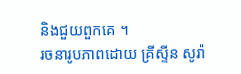និងជួយពួកគេ ។
រចនារូបភាពដោយ គ្រីស្ទីន សូរ៉ា